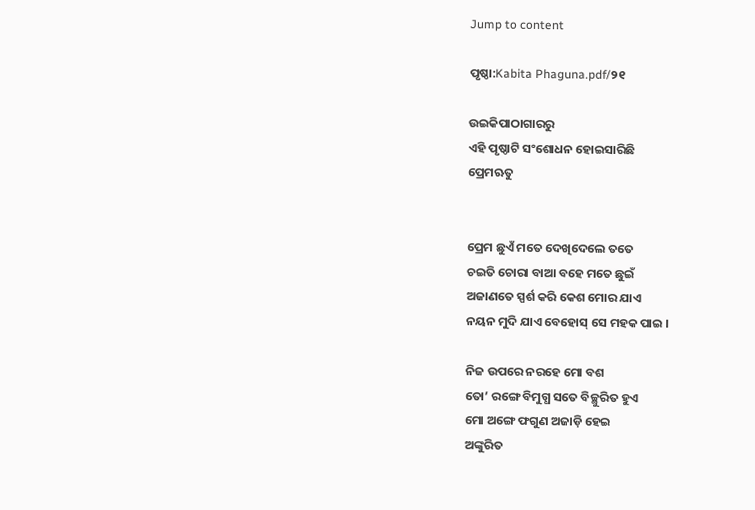Jump to content

ପୃଷ୍ଠା:Kabita Phaguna.pdf/୨୧

ଉଇକିପାଠାଗାର‌ରୁ
ଏହି ପୃଷ୍ଠାଟି ସଂଶୋଧନ ହୋଇସାରିଛି
ପ୍ରେମଋତୁ


ପ୍ରେମ ଛୁଏଁ ମତେ ଦେଖିଦେଲେ ତତେ
ଚଇତି ଚୋରା ବାଆ ବହେ ମତେ ଛୁଇଁ
ଅଜାଣତେ ସ୍ପର୍ଶ କରି କେଶ ମୋର ଯାଏ
ନୟନ ମୁଦି ଯାଏ ବେହୋସ୍ ସେ ମହକ ପାଇ ।

ନିଜ ଉପରେ ନରହେ ମୋ ବଶ
ତୋ’ ରଙ୍ଗେ ବିମୁଗ୍ଧ ସତେ ବିଚ୍ଛୁରିତ ହୁଏ
ମୋ ଅଙ୍ଗେ ଫଗୁଣ ଅଜାଡ଼ି ହେଇ
ଅଙ୍କୁରିତ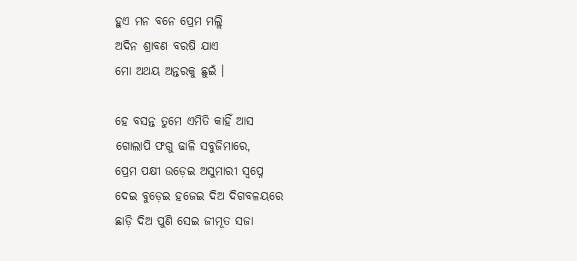ହୁଏ ମନ ବନେ ପ୍ରେମ ମଲ୍ଲି
ଅଦିନ ଶ୍ରାବଣ ବରଷି ଯାଏ
ମୋ ଅଥୟ ଅନ୍ତରକୁ ଛୁଇଁ ।

ହେ ବସନ୍ତ ତୁମେ ଏମିତି କାହିଁ ଆସ
ଗୋଲାପି ଫଗୁ ଢାଳି ସବୁଜିମାରେ,
ପ୍ରେମ ପକ୍ଷୀ ଉଡ଼େଇ ଅସୁମାରୀ ସ୍ୱପ୍ନେ
ଦେଇ ବୁଡ଼େଇ ହଜେଇ ଦିଅ ଦିଗବଳୟରେ
ଛାଡ଼ି ଦିଅ ପୁଣି ସେଇ ଜୀମୂତ ସଜା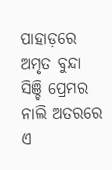ପାହାଡ଼ରେ
ଅମୃତ ବୁନ୍ଦା ସିଞ୍ଚି ପ୍ରେମର ନାଲି ଅତରରେ
ଏ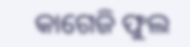କାଗେଜି ଫୁଲ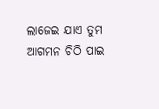ଲାଜେଇ ଯାଏ ତୁମ
ଆଗମନ ଚିଠି ପାଇ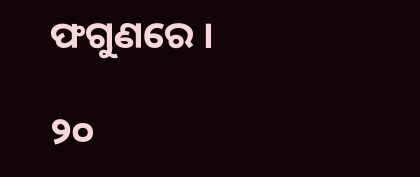ଫଗୁଣରେ ।

୨୦